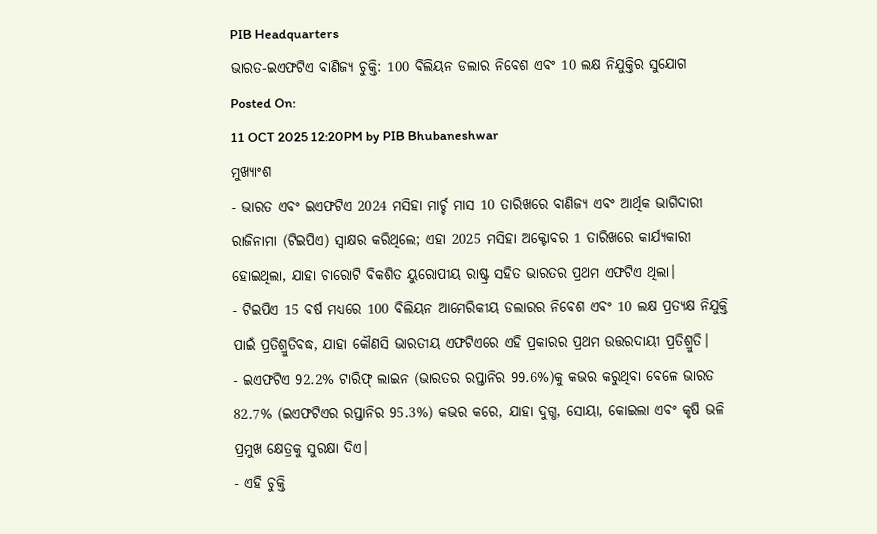PIB Headquarters
ଭାରତ-ଇଏଫଟିଏ ବାଣିଜ୍ୟ ଚୁକ୍ତି: 100 ବିଲିୟନ ଡଲାର ନିବେଶ ଏବଂ 10 ଲକ୍ଷ ନିଯୁକ୍ତିର ସୁଯୋଗ
Posted On:
11 OCT 2025 12:20PM by PIB Bhubaneshwar
ମୁଖ୍ୟାଂଶ
- ଭାରତ ଏବଂ ଇଏଫଟିଏ 2024 ମସିହା ମାର୍ଚ୍ଚ ମାସ 10 ତାରିଖରେ ବାଣିଜ୍ୟ ଏବଂ ଆର୍ଥିକ ଭାଗିଦାରୀ ରାଜିନାମା (ଟିଇପିଏ) ସ୍ୱାକ୍ଷର କରିଥିଲେ; ଏହା 2025 ମସିହା ଅକ୍ଟୋବର 1 ତାରିଖରେ କାର୍ଯ୍ୟକାରୀ ହୋଇଥିଲା, ଯାହା ଚାରୋଟି ବିକଶିତ ୟୁରୋପୀୟ ରାଷ୍ଟ୍ର ସହିତ ଭାରତର ପ୍ରଥମ ଏଫଟିଏ ଥିଲା।
- ଟିଇପିଏ 15 ବର୍ଷ ମଧ୍ୟରେ 100 ବିଲିୟନ ଆମେରିକୀୟ ଡଲାରର ନିବେଶ ଏବଂ 10 ଲକ୍ଷ ପ୍ରତ୍ୟକ୍ଷ ନିଯୁକ୍ତି ପାଇଁ ପ୍ରତିଶ୍ରୁତିବଦ୍ଧ, ଯାହା କୌଣସି ଭାରତୀୟ ଏଫଟିଏରେ ଏହି ପ୍ରକାରର ପ୍ରଥମ ଉତ୍ତରଦାୟୀ ପ୍ରତିଶ୍ରୁତି।
- ଇଏଫଟିଏ 92.2% ଟାରିଫ୍ ଲାଇନ (ଭାରତର ରପ୍ତାନିର 99.6%)କୁ କଭର କରୁଥିବା ବେଳେ ଭାରତ 82.7% (ଇଏଫଟିଏର ରପ୍ତାନିର 95.3%) କଭର କରେ, ଯାହା ଦୁଗ୍ଧ, ସୋୟା, କୋଇଲା ଏବଂ କୃଷି ଭଳି ପ୍ରମୁଖ କ୍ଷେତ୍ରକୁ ସୁରକ୍ଷା ଦିଏ।
- ଏହି ଚୁକ୍ତି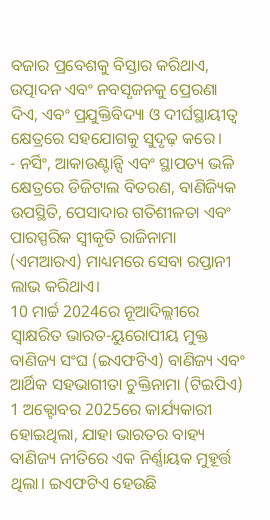ବଜାର ପ୍ରବେଶକୁ ବିସ୍ତାର କରିଥାଏ, ଉତ୍ପାଦନ ଏବଂ ନବସୃଜନକୁ ପ୍ରେରଣା ଦିଏ, ଏବଂ ପ୍ରଯୁକ୍ତିବିଦ୍ୟା ଓ ଦୀର୍ଘସ୍ଥାୟୀତ୍ୱ କ୍ଷେତ୍ରରେ ସହଯୋଗକୁ ସୁଦୃଢ଼ କରେ।
- ନର୍ସିଂ, ଆକାଉଣ୍ଟାନ୍ସି ଏବଂ ସ୍ଥାପତ୍ୟ ଭଳି କ୍ଷେତ୍ରରେ ଡିଜିଟାଲ ବିତରଣ, ବାଣିଜ୍ୟିକ ଉପସ୍ଥିତି, ପେସାଦାର ଗତିଶୀଳତା ଏବଂ ପାରସ୍ପରିକ ସ୍ୱୀକୃତି ରାଜିନାମା (ଏମଆରଏ) ମାଧ୍ୟମରେ ସେବା ରପ୍ତାନୀ ଲାଭ କରିଥାଏ।
10 ମାର୍ଚ୍ଚ 2024ରେ ନୂଆଦିଲ୍ଲୀରେ ସ୍ୱାକ୍ଷରିତ ଭାରତ-ୟୁରୋପୀୟ ମୁକ୍ତ ବାଣିଜ୍ୟ ସଂଘ (ଇଏଫଟିଏ) ବାଣିଜ୍ୟ ଏବଂ ଆର୍ଥିକ ସହଭାଗୀତା ଚୁକ୍ତିନାମା (ଟିଇପିଏ) 1 ଅକ୍ଟୋବର 2025ରେ କାର୍ଯ୍ୟକାରୀ ହୋଇଥିଲା, ଯାହା ଭାରତର ବାହ୍ୟ ବାଣିଜ୍ୟ ନୀତିରେ ଏକ ନିର୍ଣ୍ଣାୟକ ମୁହୂର୍ତ୍ତ ଥିଲା। ଇଏଫଟିଏ ହେଉଛି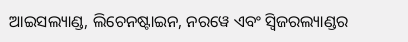ଆଇସଲ୍ୟାଣ୍ଡ, ଲିଚେନଷ୍ଟାଇନ, ନରୱେ ଏବଂ ସ୍ୱିଜରଲ୍ୟାଣ୍ଡର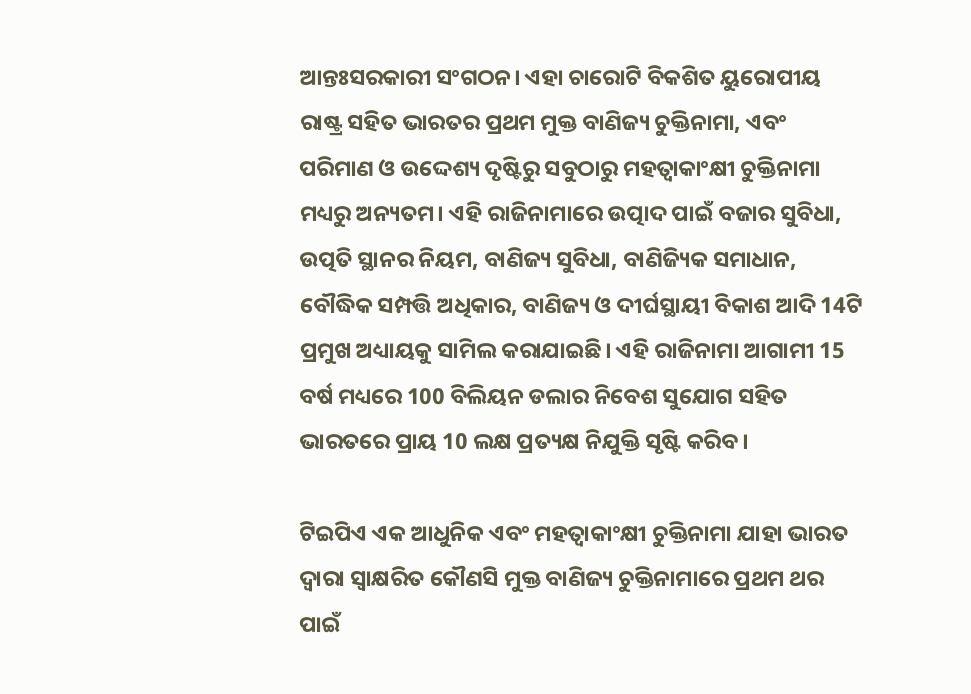ଆନ୍ତଃସରକାରୀ ସଂଗଠନ। ଏହା ଚାରୋଟି ବିକଶିତ ୟୁରୋପୀୟ ରାଷ୍ଟ୍ର ସହିତ ଭାରତର ପ୍ରଥମ ମୁକ୍ତ ବାଣିଜ୍ୟ ଚୁକ୍ତିନାମା, ଏବଂ ପରିମାଣ ଓ ଉଦ୍ଦେଶ୍ୟ ଦୃଷ୍ଟିରୁ ସବୁଠାରୁ ମହତ୍ୱାକାଂକ୍ଷୀ ଚୁକ୍ତିନାମା ମଧ୍ୟରୁ ଅନ୍ୟତମ। ଏହି ରାଜିନାମାରେ ଉତ୍ପାଦ ପାଇଁ ବଜାର ସୁବିଧା, ଉତ୍ପତି ସ୍ଥାନର ନିୟମ, ବାଣିଜ୍ୟ ସୁବିଧା, ବାଣିଜ୍ୟିକ ସମାଧାନ, ବୌଦ୍ଧିକ ସମ୍ପତ୍ତି ଅଧିକାର, ବାଣିଜ୍ୟ ଓ ଦୀର୍ଘସ୍ଥାୟୀ ବିକାଶ ଆଦି 14ଟି ପ୍ରମୁଖ ଅଧ୍ୟାୟକୁ ସାମିଲ କରାଯାଇଛି। ଏହି ରାଜିନାମା ଆଗାମୀ 15 ବର୍ଷ ମଧ୍ୟରେ 100 ବିଲିୟନ ଡଲାର ନିବେଶ ସୁଯୋଗ ସହିତ ଭାରତରେ ପ୍ରାୟ 10 ଲକ୍ଷ ପ୍ରତ୍ୟକ୍ଷ ନିଯୁକ୍ତି ସୃଷ୍ଟି କରିବ।

ଟିଇପିଏ ଏକ ଆଧୁନିକ ଏବଂ ମହତ୍ୱାକାଂକ୍ଷୀ ଚୁକ୍ତିନାମା ଯାହା ଭାରତ ଦ୍ୱାରା ସ୍ୱାକ୍ଷରିତ କୌଣସି ମୁକ୍ତ ବାଣିଜ୍ୟ ଚୁକ୍ତିନାମାରେ ପ୍ରଥମ ଥର ପାଇଁ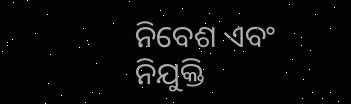ନିବେଶ ଏବଂ ନିଯୁକ୍ତି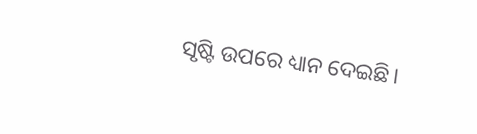ସୃଷ୍ଟି ଉପରେ ଧ୍ୟାନ ଦେଇଛି।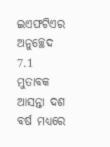ଇଏଫଟିଏର ଅନୁଚ୍ଛେଦ 7.1 ମୁତାବକ ଆସନ୍ତା ଦଶ ବର୍ଷ ମଧ୍ୟରେ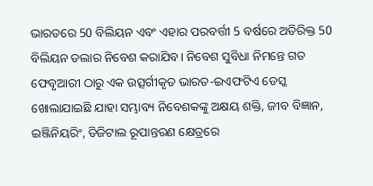ଭାରତରେ 50 ବିଲିୟନ ଏବଂ ଏହାର ପରବର୍ତ୍ତୀ 5 ବର୍ଷରେ ଅତିରିକ୍ତ 50 ବିଲିୟନ ଡଲାର ନିବେଶ କରାଯିବ। ନିବେଶ ସୁବିଧା ନିମନ୍ତେ ଗତ ଫେବୃଆରୀ ଠାରୁ ଏକ ଉତ୍ସର୍ଗୀକୃତ ଭାରତ-ଇଏଫଟିଏ ଡେସ୍କ ଖୋଲାଯାଇଛି ଯାହା ସମ୍ଭାବ୍ୟ ନିବେଶକଙ୍କୁ ଅକ୍ଷୟ ଶକ୍ତି, ଜୀବ ବିଜ୍ଞାନ, ଇଞ୍ଜିନିୟରିଂ, ଡିଜିଟାଲ ରୂପାନ୍ତରଣ କ୍ଷେତ୍ରରେ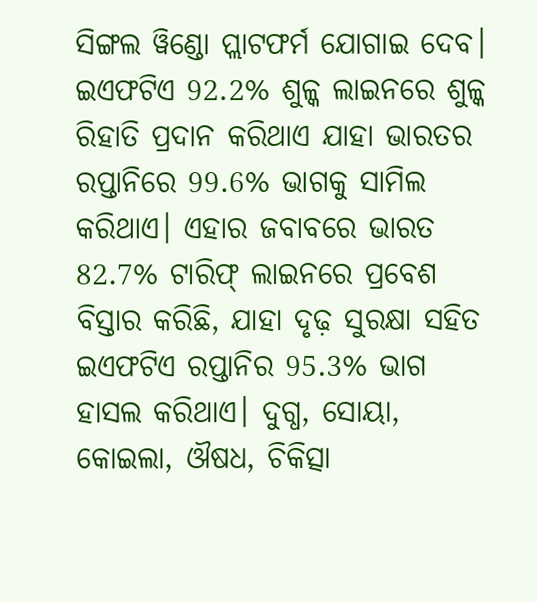ସିଙ୍ଗଲ ୱିଣ୍ଡୋ ପ୍ଲାଟଫର୍ମ ଯୋଗାଇ ଦେବ। ଇଏଫଟିଏ 92.2% ଶୁଳ୍କ ଲାଇନରେ ଶୁଳ୍କ ରିହାତି ପ୍ରଦାନ କରିଥାଏ ଯାହା ଭାରତର ରପ୍ତାନିରେ 99.6% ଭାଗକୁ ସାମିଲ କରିଥାଏ। ଏହାର ଜବାବରେ ଭାରତ 82.7% ଟାରିଫ୍ ଲାଇନରେ ପ୍ରବେଶ ବିସ୍ତାର କରିଛି, ଯାହା ଦୃଢ଼ ସୁରକ୍ଷା ସହିତ ଇଏଫଟିଏ ରପ୍ତାନିର 95.3% ଭାଗ ହାସଲ କରିଥାଏ। ଦୁଗ୍ଧ, ସୋୟା, କୋଇଲା, ଔଷଧ, ଚିକିତ୍ସା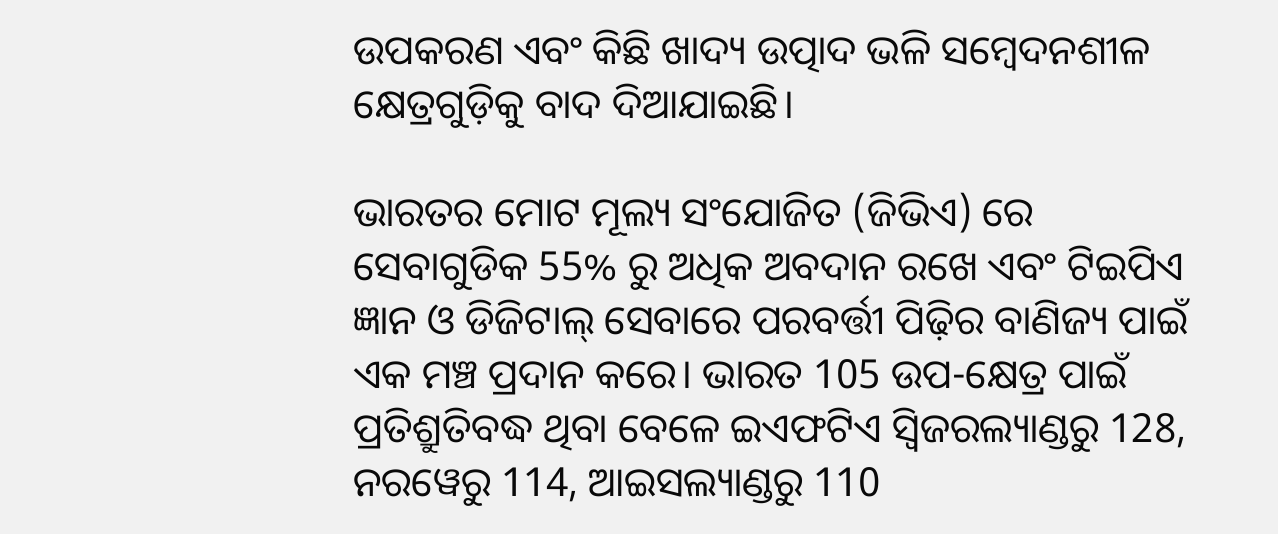ଉପକରଣ ଏବଂ କିଛି ଖାଦ୍ୟ ଉତ୍ପାଦ ଭଳି ସମ୍ବେଦନଶୀଳ କ୍ଷେତ୍ରଗୁଡ଼ିକୁ ବାଦ ଦିଆଯାଇଛି।

ଭାରତର ମୋଟ ମୂଲ୍ୟ ସଂଯୋଜିତ (ଜିଭିଏ) ରେ ସେବାଗୁଡିକ 55% ରୁ ଅଧିକ ଅବଦାନ ରଖେ ଏବଂ ଟିଇପିଏ ଜ୍ଞାନ ଓ ଡିଜିଟାଲ୍ ସେବାରେ ପରବର୍ତ୍ତୀ ପିଢ଼ିର ବାଣିଜ୍ୟ ପାଇଁ ଏକ ମଞ୍ଚ ପ୍ରଦାନ କରେ। ଭାରତ 105 ଉପ-କ୍ଷେତ୍ର ପାଇଁ ପ୍ରତିଶ୍ରୁତିବଦ୍ଧ ଥିବା ବେଳେ ଇଏଫଟିଏ ସ୍ୱିଜରଲ୍ୟାଣ୍ଡରୁ 128, ନରୱେରୁ 114, ଆଇସଲ୍ୟାଣ୍ଡରୁ 110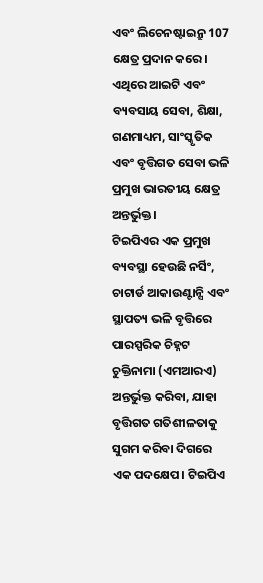ଏବଂ ଲିଚେନଷ୍ଟାଇନ୍ରୁ 107 କ୍ଷେତ୍ର ପ୍ରଦାନ କରେ। ଏଥିରେ ଆଇଟି ଏବଂ ବ୍ୟବସାୟ ସେବା, ଶିକ୍ଷା, ଗଣମାଧ୍ୟମ, ସାଂସ୍କୃତିକ ଏବଂ ବୃତ୍ତିଗତ ସେବା ଭଳି ପ୍ରମୁଖ ଭାରତୀୟ କ୍ଷେତ୍ର ଅନ୍ତର୍ଭୁକ୍ତ।
ଟିଇପିଏର ଏକ ପ୍ରମୁଖ ବ୍ୟବସ୍ଥା ହେଉଛି ନର୍ସିଂ, ଚାଟାର୍ଡ ଆକାଉଣ୍ଟାନ୍ସି ଏବଂ ସ୍ଥାପତ୍ୟ ଭଳି ବୃତ୍ତିରେ ପାରସ୍ପରିକ ଚିହ୍ନଟ ଚୁକ୍ତିନାମା (ଏମଆରଏ) ଅନ୍ତର୍ଭୁକ୍ତ କରିବା, ଯାହା ବୃତ୍ତିଗତ ଗତିଶୀଳତାକୁ ସୁଗମ କରିବା ଦିଗରେ ଏକ ପଦକ୍ଷେପ। ଟିଇପିଏ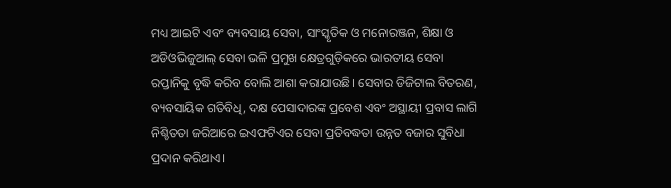ମଧ୍ୟ ଆଇଟି ଏବଂ ବ୍ୟବସାୟ ସେବା, ସାଂସ୍କୃତିକ ଓ ମନୋରଞ୍ଜନ, ଶିକ୍ଷା ଓ ଅଡିଓଭିଜୁଆଲ୍ ସେବା ଭଳି ପ୍ରମୁଖ କ୍ଷେତ୍ରଗୁଡ଼ିକରେ ଭାରତୀୟ ସେବା ରପ୍ତାନିକୁ ବୃଦ୍ଧି କରିବ ବୋଲି ଆଶା କରାଯାଉଛି। ସେବାର ଡିଜିଟାଲ ବିତରଣ, ବ୍ୟବସାୟିକ ଗତିବିଧି, ଦକ୍ଷ ପେସାଦାରଙ୍କ ପ୍ରବେଶ ଏବଂ ଅସ୍ଥାୟୀ ପ୍ରବାସ ଲାଗି ନିଶ୍ଚିତତା ଜରିଆରେ ଇଏଫଟିଏର ସେବା ପ୍ରତିବଦ୍ଧତା ଉନ୍ନତ ବଜାର ସୁବିଧା ପ୍ରଦାନ କରିଥାଏ।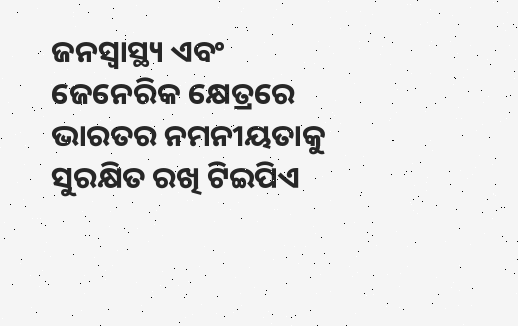ଜନସ୍ୱାସ୍ଥ୍ୟ ଏବଂ ଜେନେରିକ କ୍ଷେତ୍ରରେ ଭାରତର ନମନୀୟତାକୁ ସୁରକ୍ଷିତ ରଖି ଟିଇପିଏ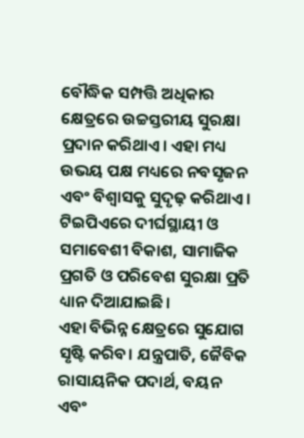ବୌଦ୍ଧିକ ସମ୍ପତ୍ତି ଅଧିକାର କ୍ଷେତ୍ରରେ ଉଚ୍ଚସ୍ତରୀୟ ସୁରକ୍ଷା ପ୍ରଦାନ କରିଥାଏ। ଏହା ମଧ୍ୟ ଉଭୟ ପକ୍ଷ ମଧ୍ୟରେ ନବସୃଜନ ଏବଂ ବିଶ୍ୱାସକୁ ସୁଦୃଢ଼ କରିଥାଏ। ଟିଇପିଏରେ ଦୀର୍ଘସ୍ଥାୟୀ ଓ ସମାବେଶୀ ବିକାଶ, ସାମାଜିକ ପ୍ରଗତି ଓ ପରିବେଶ ସୁରକ୍ଷା ପ୍ରତି ଧ୍ୟାନ ଦିଆଯାଇଛି।
ଏହା ବିଭିନ୍ନ କ୍ଷେତ୍ରରେ ସୁଯୋଗ ସୃଷ୍ଟି କରିବ। ଯନ୍ତ୍ରପାତି, ଜୈବିକ ରାସାୟନିକ ପଦାର୍ଥ, ବୟନ ଏବଂ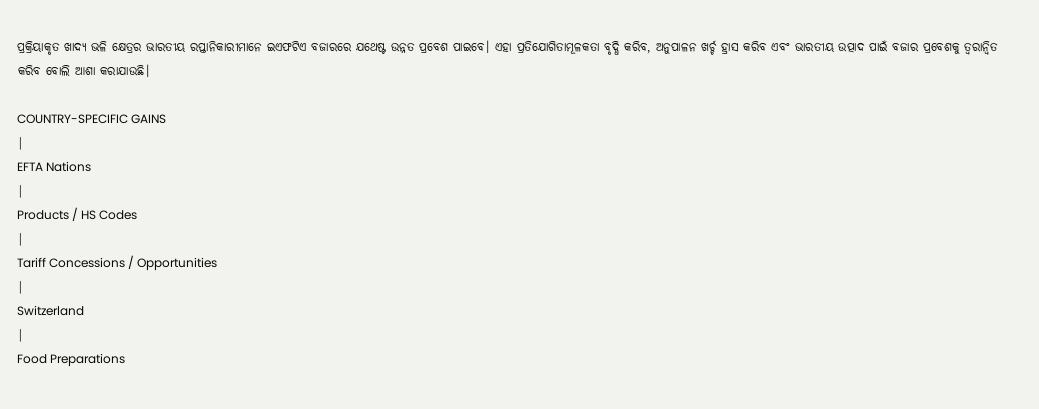ପ୍ରକ୍ରିୟାକୃତ ଖାଦ୍ୟ ଭଳି କ୍ଷେତ୍ରର ଭାରତୀୟ ରପ୍ତାନିକାରୀମାନେ ଇଏଫଟିଏ ବଜାରରେ ଯଥେଷ୍ଟ ଉନ୍ନତ ପ୍ରବେଶ ପାଇବେ। ଏହା ପ୍ରତିଯୋଗିତାମୂଳକତା ବୃଦ୍ଧି କରିବ, ଅନୁପାଳନ ଖର୍ଚ୍ଚ ହ୍ରାସ କରିବ ଏବଂ ଭାରତୀୟ ଉତ୍ପାଦ ପାଇଁ ବଜାର ପ୍ରବେଶକୁ ତ୍ୱରାନ୍ୱିତ କରିବ ବୋଲି ଆଶା କରାଯାଉଛି।

COUNTRY-SPECIFIC GAINS
|
EFTA Nations
|
Products / HS Codes
|
Tariff Concessions / Opportunities
|
Switzerland
|
Food Preparations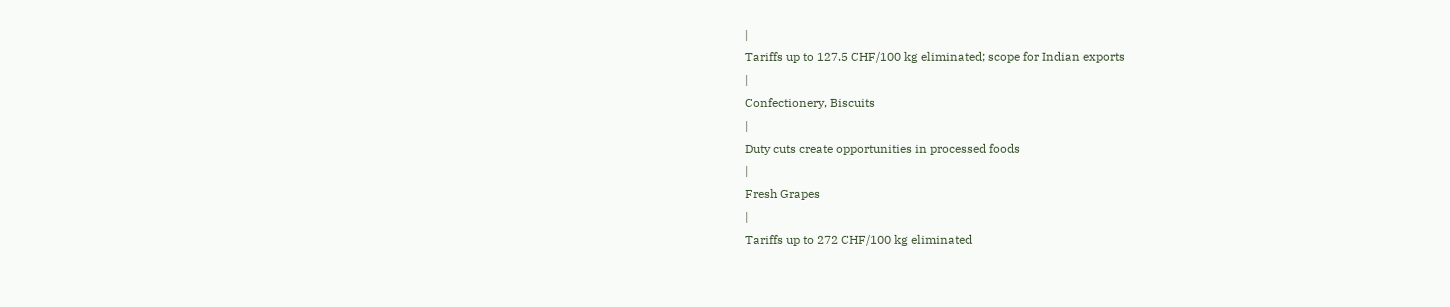|
Tariffs up to 127.5 CHF/100 kg eliminated; scope for Indian exports
|
Confectionery, Biscuits
|
Duty cuts create opportunities in processed foods
|
Fresh Grapes
|
Tariffs up to 272 CHF/100 kg eliminated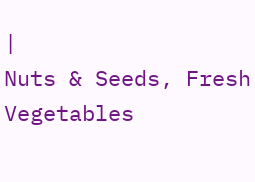|
Nuts & Seeds, Fresh Vegetables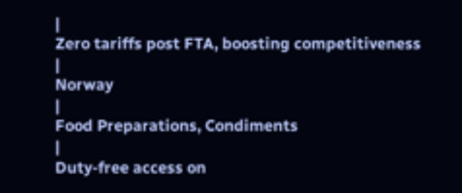|
Zero tariffs post FTA, boosting competitiveness
|
Norway
|
Food Preparations, Condiments
|
Duty-free access on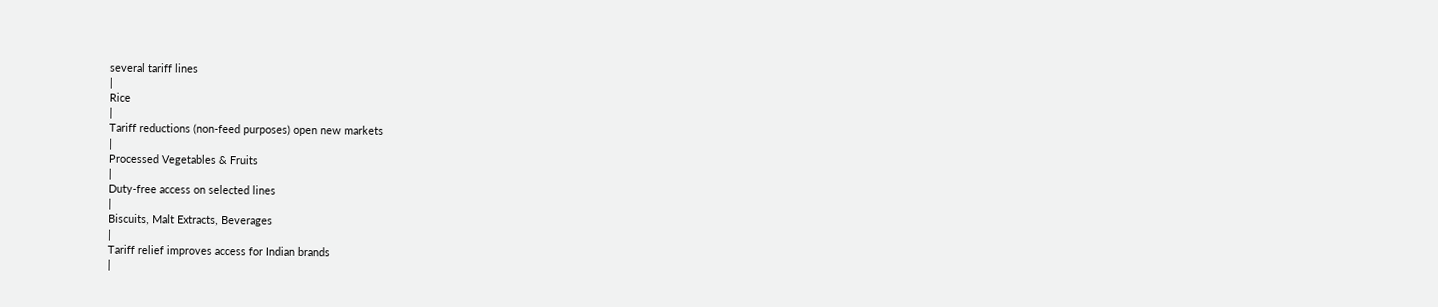several tariff lines
|
Rice
|
Tariff reductions (non-feed purposes) open new markets
|
Processed Vegetables & Fruits
|
Duty-free access on selected lines
|
Biscuits, Malt Extracts, Beverages
|
Tariff relief improves access for Indian brands
|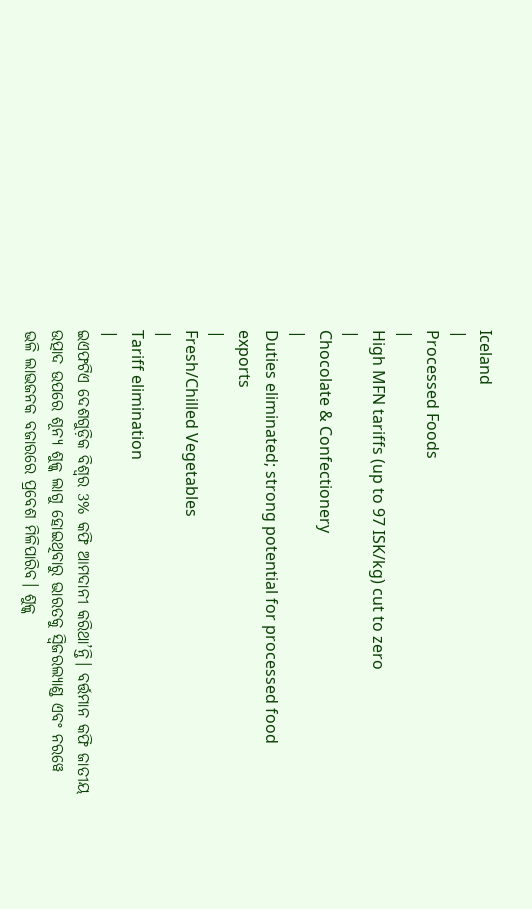Iceland
|
Processed Foods
|
High MFN tariffs (up to 97 ISK/kg) cut to zero
|
Chocolate & Confectionery
|
Duties eliminated; strong potential for processed food exports
|
Fresh/Chilled Vegetables
|
Tariff elimination
|
ଇଏଫଟିଏ ଦେଶଗୁଡ଼ିକ ବିଶ୍ୱର 3% କଫି ଆମଦାନୀ କରିଥା’ନ୍ତି। ବର୍ତ୍ତମାନ କଫି ଜାତୀୟ ଉତ୍ପାଦ ଉପରେ ଶୂନ୍ୟ ଶୁଳ୍କ ଲାଗୁ ହୋଇଥିବାରୁ ଭାରତକୁ ସ୍ବିଜରଲ୍ୟାଣ୍ଡ ଏବଂ ନରୱେ ଭଳି ଲାଭଜନକ ବଜାରରେ ପ୍ରବେଶ ମିଳିପାରିବ। ଶୁଳ୍କ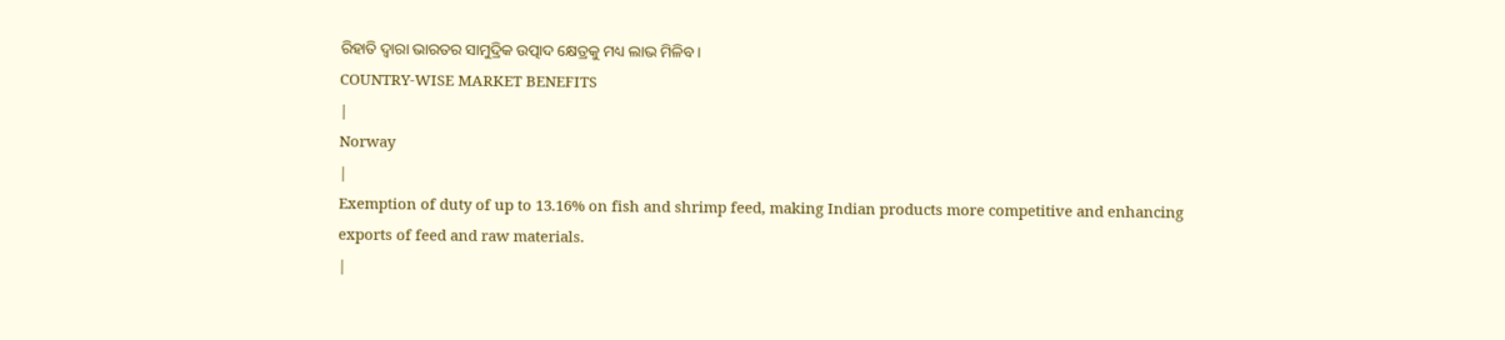ରିହାତି ଦ୍ୱାରା ଭାରତର ସାମୁଦ୍ରିକ ଉତ୍ପାଦ କ୍ଷେତ୍ରକୁ ମଧ୍ୟ ଲାଭ ମିଳିବ।
COUNTRY-WISE MARKET BENEFITS
|
Norway
|
Exemption of duty of up to 13.16% on fish and shrimp feed, making Indian products more competitive and enhancing exports of feed and raw materials.
|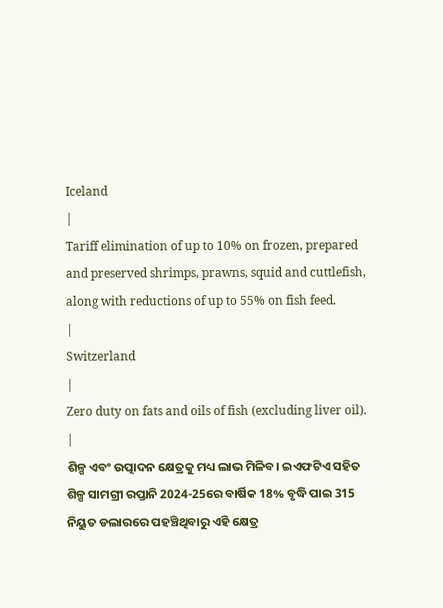Iceland
|
Tariff elimination of up to 10% on frozen, prepared and preserved shrimps, prawns, squid and cuttlefish, along with reductions of up to 55% on fish feed.
|
Switzerland
|
Zero duty on fats and oils of fish (excluding liver oil).
|
ଶିଳ୍ପ ଏବଂ ଉତ୍ପାଦନ କ୍ଷେତ୍ରକୁ ମଧ୍ୟ ଲାଭ ମିଳିବ। ଇଏଫଟିଏ ସହିତ ଶିଳ୍ପ ସାମଗ୍ରୀ ରପ୍ତାନି 2024-25ରେ ବାର୍ଷିକ 18% ବୃଦ୍ଧି ପାଇ 315 ନିୟୁତ ଡଲାରରେ ପହଞ୍ଚିଥିବାରୁ ଏହି କ୍ଷେତ୍ର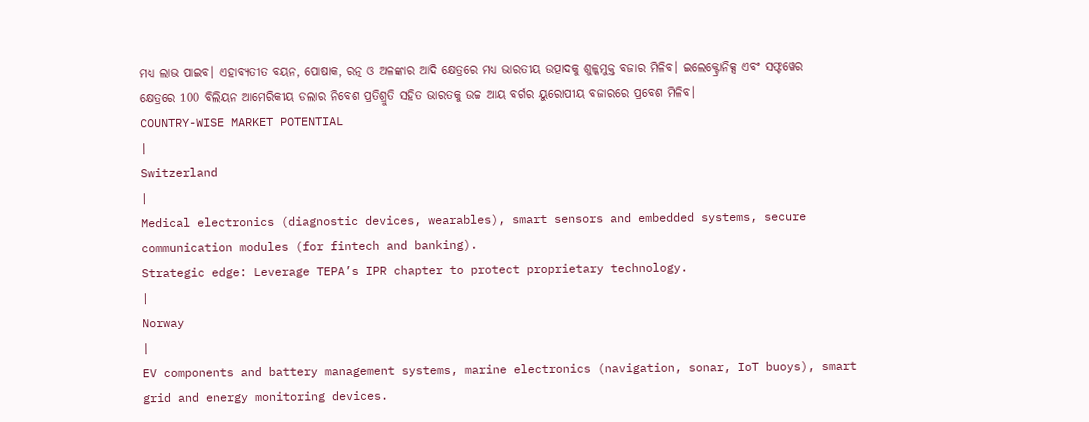ମଧ୍ୟ ଲାଭ ପାଇବ। ଏହାବ୍ୟତୀତ ବୟନ, ପୋଷାକ, ରତ୍ନ ଓ ଅଳଙ୍କାର ଆଦି କ୍ଷେତ୍ରରେ ମଧ୍ୟ ଭାରତୀୟ ଉତ୍ପାଦକୁ ଶୁଳ୍କମୁକ୍ତ ବଜାର ମିଳିବ। ଇଲେକ୍ଟ୍ରୋନିକ୍ସ ଏବଂ ସଫ୍ଟୱେର କ୍ଷେତ୍ରରେ 100 ବିଲିୟନ ଆମେରିକୀୟ ଡଲାର ନିବେଶ ପ୍ରତିଶ୍ରୁତି ସହିତ ଭାରତକୁ ଉଚ୍ଚ ଆୟ ବର୍ଗର ୟୁରୋପୀୟ ବଜାରରେ ପ୍ରବେଶ ମିଳିବ।
COUNTRY-WISE MARKET POTENTIAL
|
Switzerland
|
Medical electronics (diagnostic devices, wearables), smart sensors and embedded systems, secure communication modules (for fintech and banking).
Strategic edge: Leverage TEPA’s IPR chapter to protect proprietary technology.
|
Norway
|
EV components and battery management systems, marine electronics (navigation, sonar, IoT buoys), smart grid and energy monitoring devices.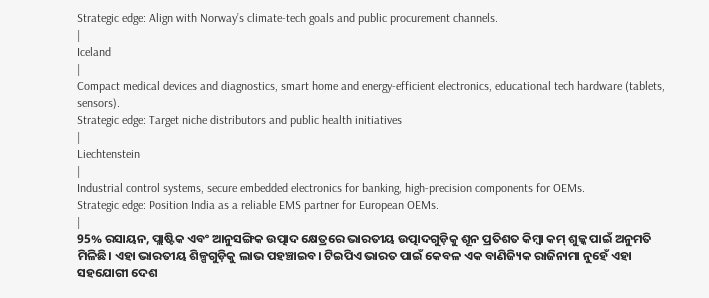Strategic edge: Align with Norway’s climate-tech goals and public procurement channels.
|
Iceland
|
Compact medical devices and diagnostics, smart home and energy-efficient electronics, educational tech hardware (tablets, sensors).
Strategic edge: Target niche distributors and public health initiatives
|
Liechtenstein
|
Industrial control systems, secure embedded electronics for banking, high-precision components for OEMs.
Strategic edge: Position India as a reliable EMS partner for European OEMs.
|
95% ରସାୟନ, ପ୍ଲାଷ୍ଟିକ ଏବଂ ଆନୁସଙ୍ଗିକ ଉତ୍ପାଦ କ୍ଷେତ୍ରରେ ଭାରତୀୟ ଉତ୍ପାଦଗୁଡ଼ିକୁ ଶୂନ ପ୍ରତିଶତ କିମ୍ବା କମ୍ ଶୁଳ୍କ ପାଇଁ ଅନୁମତି ମିଳିଛି। ଏହା ଭାରତୀୟ ଶିଳ୍ପଗୁଡ଼ିକୁ ଲାଭ ପହଞ୍ଚାଇବ। ଟିଇପିଏ ଭାରତ ପାଇଁ କେବଳ ଏକ ବାଣିଜ୍ୟିକ ରାଜିନାମା ନୁହେଁ ଏହା ସହଯୋଗୀ ଦେଶ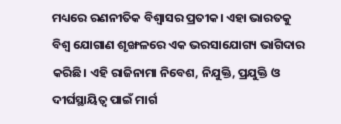ମଧ୍ୟରେ ରଣନୀତିକ ବିଶ୍ୱାସର ପ୍ରତୀକ। ଏହା ଭାରତକୁ ବିଶ୍ୱ ଯୋଗାଣ ଶୃଙ୍ଖଳରେ ଏକ ଭରସାଯୋଗ୍ୟ ଭାଗିଦାର କରିଛି। ଏହି ରାଜିନାମା ନିବେଶ, ନିଯୁକ୍ତି, ପ୍ରଯୁକ୍ତି ଓ ଦୀର୍ଘସ୍ଥାୟିତ୍ୱ ପାଇଁ ମାର୍ଗ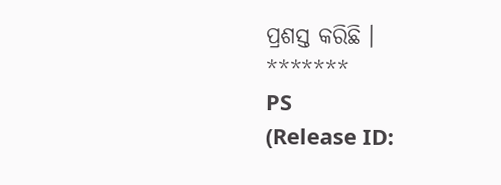ପ୍ରଶସ୍ତ କରିଛି ।
*******
PS
(Release ID: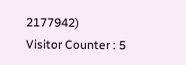2177942)
Visitor Counter : 5